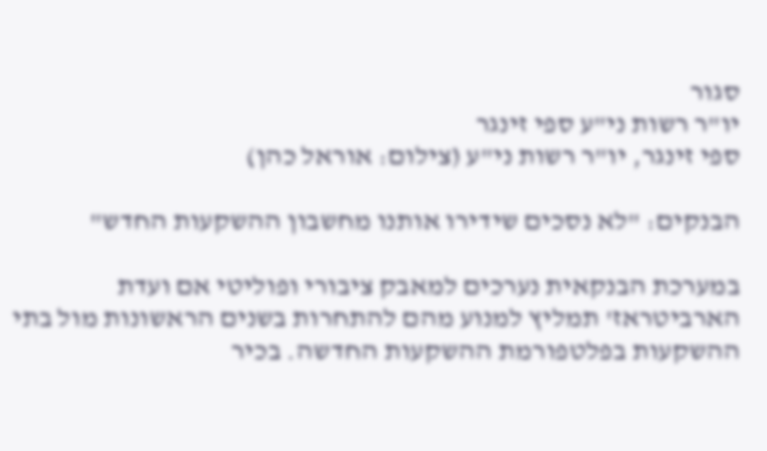סגור
יו"ר רשות ני"ע ספי זינגר
ספי זינגר, יו"ר רשות ני"ע (צילום: אוראל כהן)

הבנקים: "לא נסכים שידירו אותנו מחשבון ההשקעות החדש"

במערכת הבנקאית נערכים למאבק ציבורי ופוליטי אם ועדת הארביטראז' תמליץ למנוע מהם להתחרות בשנים הראשונות מול בתי ההשקעות בפלטפורמת ההשקעות החדשה. בכיר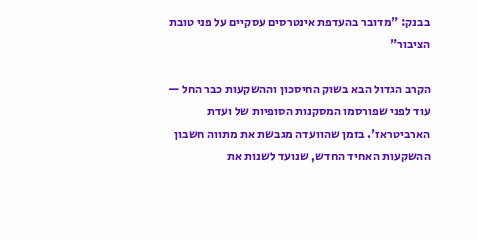בבנק: "מדובר בהעדפת אינטרסים עסקיים על פני טובת הציבור"

הקרב הגדול הבא בשוק החיסכון וההשקעות כבר החל — עוד לפני שפורסמו המסקנות הסופיות של ועדת הארביטראז'. בזמן שהוועדה מגבשת את מתווה חשבון ההשקעות האחיד החדש, שנועד לשנות את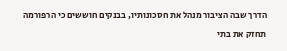הדרך שבה הציבור מנהל את חסכונותיו, בבנקים חוששים כי הרפורמה תחזק את בתי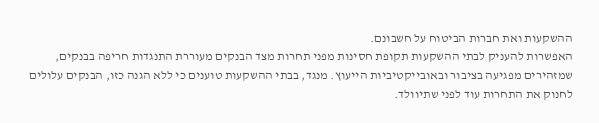ההשקעות ואת חברות הביטוח על חשבונם.
האפשרות להעניק לבתי ההשקעות תקופת חסינות מפני תחרות מצד הבנקים מעוררת התנגדות חריפה בבנקים, שמזהירים מפגיעה בציבור ובאובייקטיביות הייעוץ. מנגד, בבתי ההשקעות טוענים כי ללא הגנה כזו, הבנקים עלולים לחנוק את התחרות עוד לפני שתיוולד.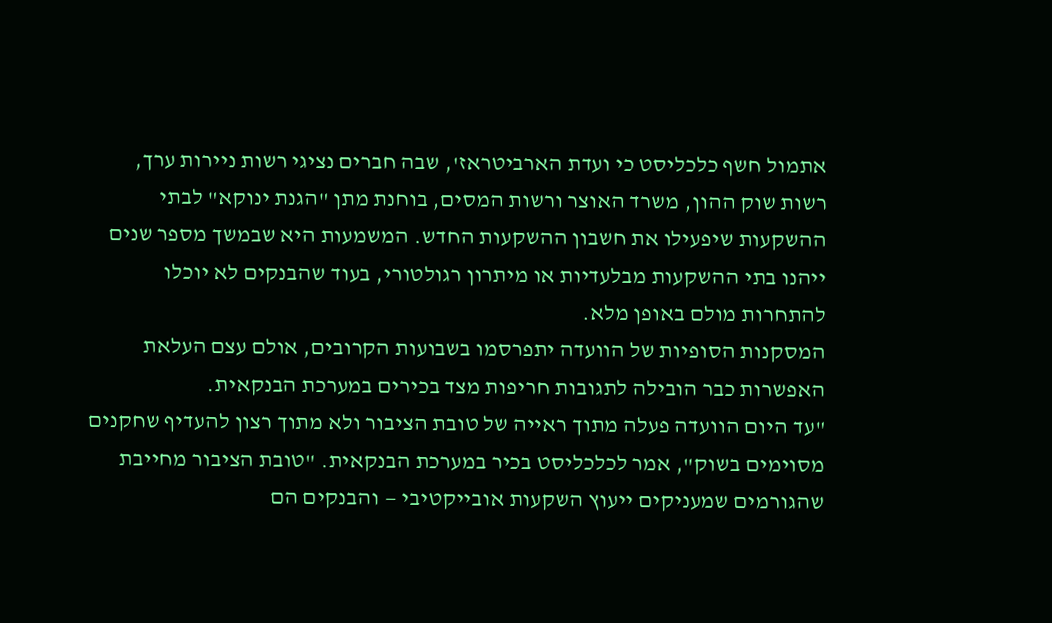אתמול חשף כלכליסט כי ועדת הארביטראז', שבה חברים נציגי רשות ניירות ערך, רשות שוק ההון, משרד האוצר ורשות המסים, בוחנת מתן "הגנת ינוקא" לבתי ההשקעות שיפעילו את חשבון ההשקעות החדש. המשמעות היא שבמשך מספר שנים ייהנו בתי ההשקעות מבלעדיות או מיתרון רגולטורי, בעוד שהבנקים לא יוכלו להתחרות מולם באופן מלא.
המסקנות הסופיות של הוועדה יתפרסמו בשבועות הקרובים, אולם עצם העלאת האפשרות כבר הובילה לתגובות חריפות מצד בכירים במערכת הבנקאית.
"עד היום הוועדה פעלה מתוך ראייה של טובת הציבור ולא מתוך רצון להעדיף שחקנים מסוימים בשוק", אמר לכלכליסט בכיר במערכת הבנקאית. "טובת הציבור מחייבת שהגורמים שמעניקים ייעוץ השקעות אובייקטיבי — והבנקים הם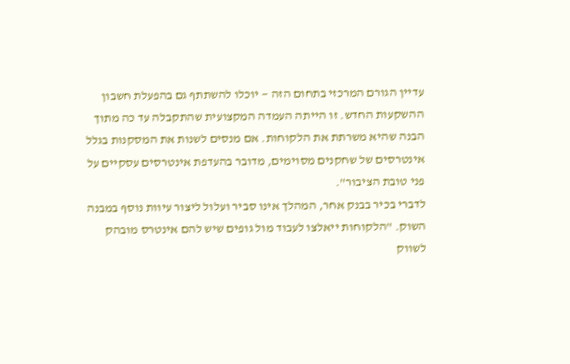עדיין הגורם המרכזי בתחום הזה — יוכלו להשתתף גם בהפעלת חשבון ההשקעות החדש. זו הייתה העמדה המקצועית שהתקבלה עד כה מתוך הבנה שהיא משרתת את הלקוחות. אם מנסים לשנות את המסקנות בגלל אינטרסים של שחקנים מסוימים, מדובר בהעדפת אינטרסים עסקיים על פני טובת הציבור".
לדברי בכיר בבנק אחר, המהלך אינו סביר ועלול ליצור עיוות נוסף במבנה השוק. "הלקוחות ייאלצו לעבוד מול גופים שיש להם אינטרס מובהק לשווק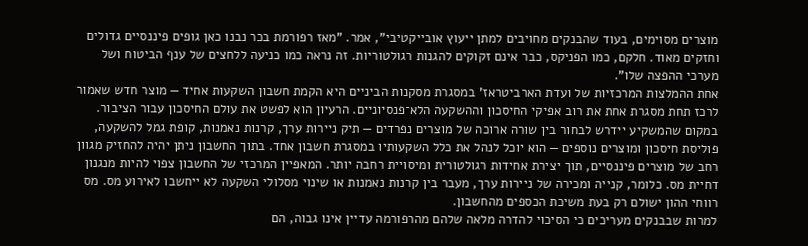מוצרים מסוימים, בעוד שהבנקים מחויבים למתן ייעוץ אובייקטיבי", אמר. "מאז רפורמת בכר נבנו כאן גופים פיננסיים גדולים וחזקים מאוד. חלקם, כמו הפניקס, כבר אינם זקוקים להגנות רגולטוריות. זה נראה כמו כניעה ללחצים של ענף הביטוח ושל מערכי ההפצה שלו".
אחת ההמלצות המרכזיות של ועדת הארביטראז' במסגרת מסקנות הביניים היא הקמת חשבון השקעות אחיד — מוצר חדש שאמור לרכז תחת מסגרת אחת את רוב אפיקי החיסכון וההשקעה הלא־פנסיוניים. הרעיון הוא לפשט את עולם החיסכון עבור הציבור. במקום שהמשקיע יידרש לבחור בין שורה ארוכה של מוצרים נפרדים — תיק ניירות ערך, קרנות נאמנות, קופת גמל להשקעה, פוליסת חיסכון ומוצרים נוספים — הוא יוכל לנהל את כלל השקעותיו במסגרת חשבון אחד. בתוך החשבון ניתן יהיה להחזיק מגוון רחב של מוצרים פיננסיים, תוך יצירת אחידות רגולטורית ומיסויית רחבה יותר. המאפיין המרכזי של החשבון צפוי להיות מנגנון דחיית מס. כלומר, קנייה ומכירה של ניירות ערך, מעבר בין קרנות נאמנות או שינוי מסלולי השקעה לא ייחשבו לאירוע מס. מס רווחי ההון ישולם רק בעת משיכת הכספים מהחשבון.
למרות שבבנקים מעריכים כי הסיכוי להדרה מלאה שלהם מהרפורמה עדיין אינו גבוה, הם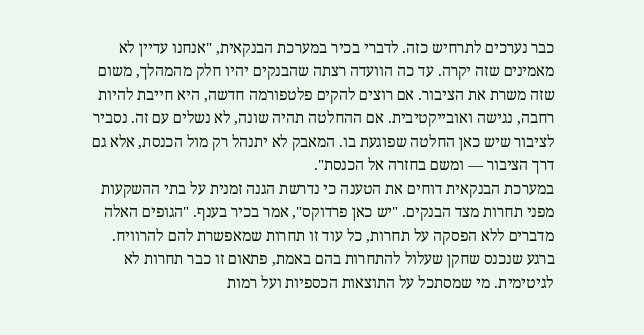כבר נערכים לתרחיש כזה. לדברי בכיר במערכת הבנקאית, "אנחנו עדיין לא מאמינים שזה יקרה. עד כה הוועדה רצתה שהבנקים יהיו חלק מהמהלך, משום שזה משרת את הציבור. אם רוצים להקים פלטפורמה חדשה, היא חייבת להיות רחבה, נגישה ואובייקטיבית. אם ההחלטה תהיה שונה, לא נשלים עם זה. נסביר לציבור שיש כאן החלטה שפוגעת בו. המאבק לא יתנהל רק מול הכנסת, אלא גם דרך הציבור — ומשם בחזרה אל הכנסת".
במערכת הבנקאית דוחים את הטענה כי נדרשת הגנה זמנית על בתי ההשקעות מפני תחרות מצד הבנקים. "יש כאן פרדוקס", אמר בכיר בענף. "הגופים האלה מדברים ללא הפסקה על תחרות, כל עוד זו תחרות שמאפשרת להם להרוויח. ברגע שנכנס שחקן שעלול להתחרות בהם באמת, פתאום זו כבר תחרות לא לגיטימית. מי שמסתכל על התוצאות הכספיות ועל רמות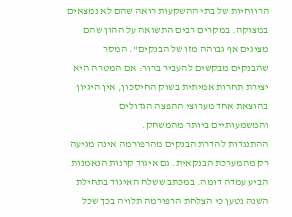הרווחיות של בתי ההשקעות רואה שהם לא נמצאים במצוקה. במקרים רבים התשואה על ההון שהם מציגים אף גבוהה מזו של הבנקים". המסר שהבנקים מבקשים להעביר ברור: אם המטרה היא יצירת תחרות אמיתית בשוק החיסכון, אין היגיון בהוצאת אחד מערוצי ההפצה הגדולים והמשמעותיים ביותר מהמשחק.
ההתנגדות להדרת הבנקים מהרפורמה אינה מגיעה רק מהמערכת הבנקאית. גם איגוד קרנות הנאמנות הביע עמדה דומה. במכתב ששלח האיגוד בתחילת השנה נטען כי הצלחת הרפורמה תלויה בכך שכל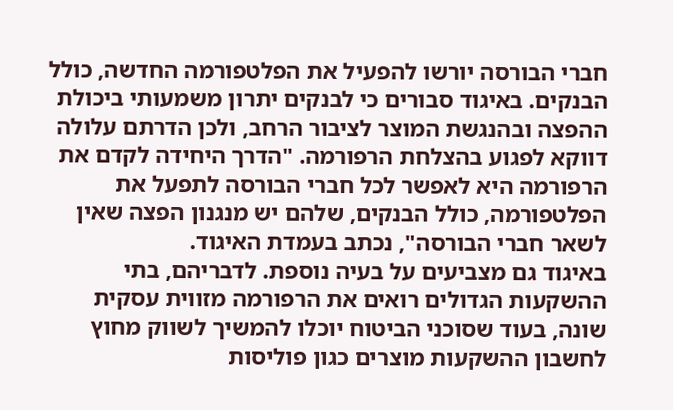חברי הבורסה יורשו להפעיל את הפלטפורמה החדשה, כולל הבנקים. באיגוד סבורים כי לבנקים יתרון משמעותי ביכולת ההפצה ובהנגשת המוצר לציבור הרחב, ולכן הדרתם עלולה דווקא לפגוע בהצלחת הרפורמה. "הדרך היחידה לקדם את הרפורמה היא לאפשר לכל חברי הבורסה לתפעל את הפלטפורמה, כולל הבנקים, שלהם יש מנגנון הפצה שאין לשאר חברי הבורסה", נכתב בעמדת האיגוד.
באיגוד גם מצביעים על בעיה נוספת. לדבריהם, בתי ההשקעות הגדולים רואים את הרפורמה מזווית עסקית שונה, בעוד שסוכני הביטוח יוכלו להמשיך לשווק מחוץ לחשבון ההשקעות מוצרים כגון פוליסות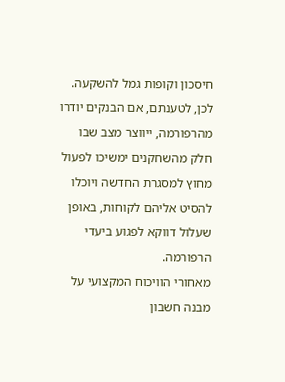חיסכון וקופות גמל להשקעה. לכן, לטענתם, אם הבנקים יודרו מהרפורמה, ייווצר מצב שבו חלק מהשחקנים ימשיכו לפעול מחוץ למסגרת החדשה ויוכלו להסיט אליהם לקוחות, באופן שעלול דווקא לפגוע ביעדי הרפורמה.
מאחורי הוויכוח המקצועי על מבנה חשבון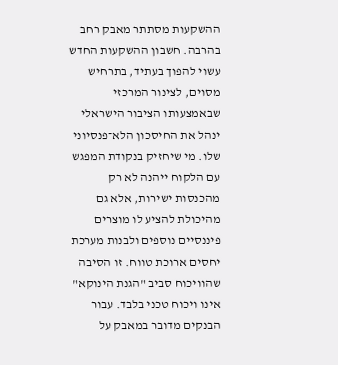ההשקעות מסתתר מאבק רחב בהרבה. חשבון ההשקעות החדש עשוי להפוך בעתיד, בתרחיש מסוים, לצינור המרכזי שבאמצעותו הציבור הישראלי ינהל את החיסכון הלא־פנסיוני שלו. מי שיחזיק בנקודת המפגש עם הלקוח ייהנה לא רק מהכנסות ישירות, אלא גם מהיכולת להציע לו מוצרים פיננסיים נוספים ולבנות מערכת יחסים ארוכת טווח. זו הסיבה שהוויכוח סביב "הגנת הינוקא" אינו ויכוח טכני בלבד. עבור הבנקים מדובר במאבק על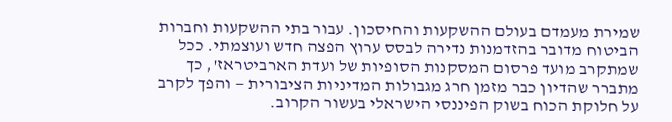שמירת מעמדם בעולם ההשקעות והחיסכון. עבור בתי ההשקעות וחברות הביטוח מדובר בהזדמנות נדירה לבסס ערוץ הפצה חדש ועוצמתי. ככל שמתקרב מועד פרסום המסקנות הסופיות של ועדת הארביטראז', כך מתברר שהדיון כבר מזמן חרג מגבולות המדיניות הציבורית — והפך לקרב על חלוקת הכוח בשוק הפיננסי הישראלי בעשור הקרוב.